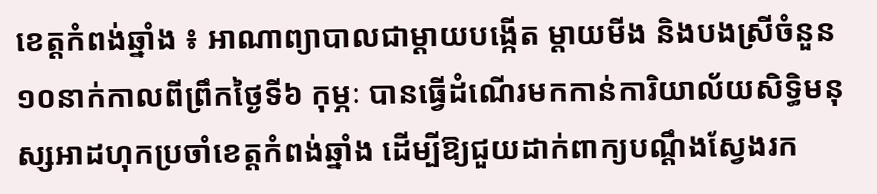ខេត្តកំពង់ឆ្នាំង ៖ អាណាព្យាបាលជាម្តាយបង្កើត ម្តាយមីង និងបងស្រីចំនួន១០នាក់កាលពីព្រឹកថ្ងៃទី៦ កុម្ភៈ បានធ្វើដំណើរមកកាន់ការិយាល័យសិទ្ធិមនុស្សអាដហុកប្រចាំខេត្តកំពង់ឆ្នាំង ដើម្បីឱ្យជួយដាក់ពាក្យបណ្តឹងស្វែងរក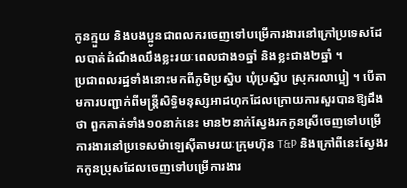កូនក្មួយ និងបងប្អូនជាពលករចេញទៅបម្រើការងារនៅក្រៅប្រទេសដែលបាត់ដំណឹងឈឹងខ្លះរយៈពេលជាង១ឆ្នាំ និងខ្លះជាង២ឆ្នាំ ។
ប្រជាពលរដ្ឋទាំងនោះមកពីភូមិប្រស្និប ឃុំប្រស្និប ស្រុករលាប្អៀ ។ បើតាមការបញ្ជាក់ពីមន្ត្រីសិទ្ធិមនុស្សអាដហុកដែលក្រោយការសួរបានឱ្យដឹងថា ពួកគាត់ទាំង១០នាក់នេះ មាន២នាក់ស្វែងរកកូនស្រីចេញទៅបម្រើការងារនៅប្រទេសម៉ាឡេស៊ីតាមរយៈក្រុមហ៊ុន T&P និងក្រៅពីនេះស្វែងរកកូនប្រុសដែលចេញទៅបម្រើការងារ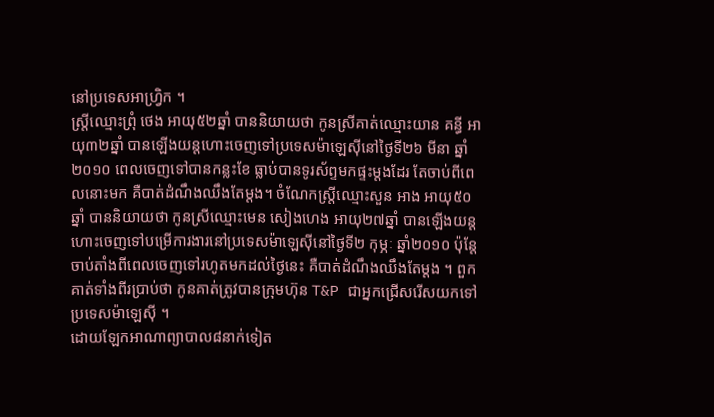នៅប្រទេសអាហ្វ្រិក ។
ស្ត្រីឈ្មោះព្រុំ ថេង អាយុ៥២ឆ្នាំ បាននិយាយថា កូនស្រីគាត់ឈ្មោះយាន គន្ធី អាយុ៣២ឆ្នាំ បានឡើងយន្តហោះចេញទៅប្រទេសម៉ាឡេស៊ីនៅថ្ងៃទី២៦ មីនា ឆ្នាំ២០១០ ពេលចេញទៅបានកន្លះខែ ធ្លាប់បានទូរស័ព្ទមកផ្ទះម្តងដែរ តែចាប់ពីពេលនោះមក គឺបាត់ដំណឹងឈឹងតែម្តង។ ចំណែកស្ត្រីឈ្មោះសួន អាង អាយុ៥០ឆ្នាំ បាននិយាយថា កូនស្រីឈ្មោះមេន សៀងហេង អាយុ២៧ឆ្នាំ បានឡើងយន្តហោះចេញទៅបម្រើការងារនៅប្រទេសម៉ាឡេស៊ីនៅថ្ងៃទី២ កុម្ភៈ ឆ្នាំ២០១០ ប៉ុន្តែចាប់តាំងពីពេលចេញទៅរហូតមកដល់ថ្ងៃនេះ គឺបាត់ដំណឹងឈឹងតែម្តង ។ ពួកគាត់ទាំងពីរប្រាប់ថា កូនគាត់ត្រូវបានក្រុមហ៊ុន T&P ជាអ្នកជ្រើសរើសយកទៅប្រទេសម៉ាឡេស៊ី ។
ដោយឡែកអាណាព្យាបាល៨នាក់ទៀត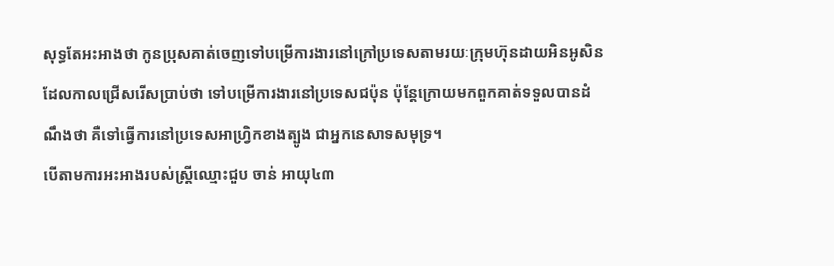សុទ្ធតែអះអាងថា កូនប្រុសគាត់ចេញទៅបម្រើការងារនៅក្រៅប្រទេសតាមរយៈក្រុមហ៊ុនដាយអិនអូសិន ដែលកាលជ្រើសរើសប្រាប់ថា ទៅបម្រើការងារនៅប្រទេសជប៉ុន ប៉ុន្តែក្រោយមកពួកគាត់ទទួលបានដំណឹងថា គឺទៅធ្វើការនៅប្រទេសអាហ្វ្រិកខាងត្បូង ជាអ្នកនេសាទសមុទ្រ។
បើតាមការអះអាងរបស់ស្ត្រីឈ្មោះជួប ចាន់ អាយុ៤៣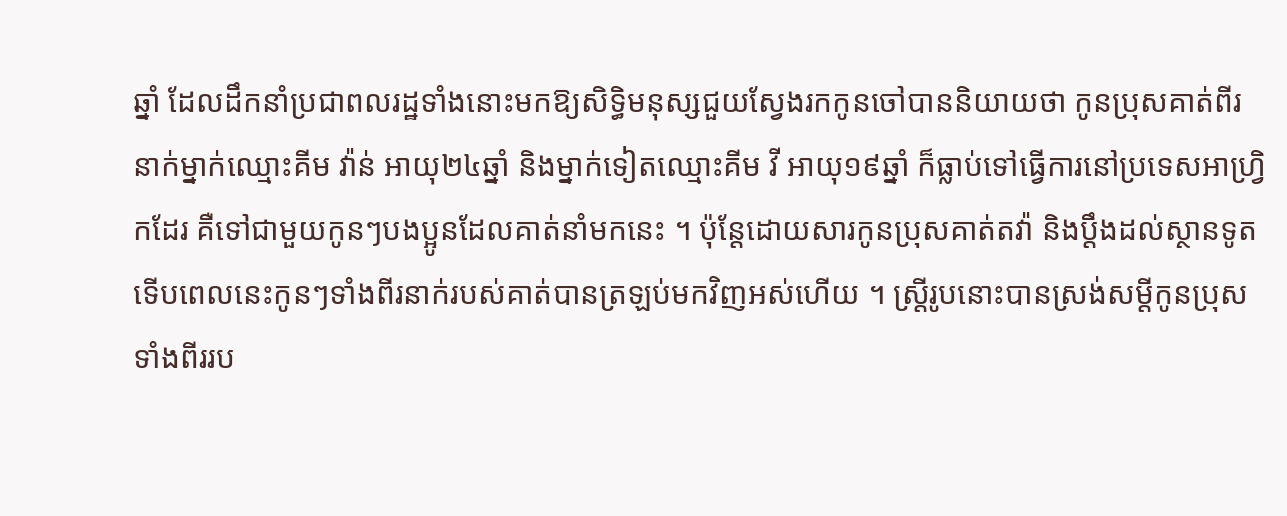ឆ្នាំ ដែលដឹកនាំប្រជាពលរដ្ឋទាំងនោះមកឱ្យសិទ្ធិមនុស្សជួយស្វែងរកកូនចៅបាននិយាយថា កូនប្រុសគាត់ពីរនាក់ម្នាក់ឈ្មោះគីម វ៉ាន់ អាយុ២៤ឆ្នាំ និងម្នាក់ទៀតឈ្មោះគីម វី អាយុ១៩ឆ្នាំ ក៏ធ្លាប់ទៅធ្វើការនៅប្រទេសអាហ្វ្រិកដែរ គឺទៅជាមួយកូនៗបងប្អូនដែលគាត់នាំមកនេះ ។ ប៉ុន្តែដោយសារកូនប្រុសគាត់តវ៉ា និងប្តឹងដល់ស្ថានទូត ទើបពេលនេះកូនៗទាំងពីរនាក់របស់គាត់បានត្រឡប់មកវិញអស់ហើយ ។ ស្ត្រីរូបនោះបានស្រង់សម្តីកូនប្រុសទាំងពីររប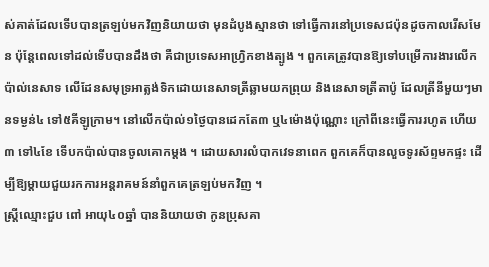ស់គាត់ដែលទើបបានត្រឡប់មកវិញនិយាយថា មុនដំបូងស្មានថា ទៅធ្វើការនៅប្រទេសជប៉ុនដូចកាលរើសមែន ប៉ុន្តែពេលទៅដល់ទើបបានដឹងថា គឺជាប្រទេសអាហ្វ្រិកខាងត្បូង ។ ពួកគេត្រូវបានឱ្យទៅបម្រើការងារលើកប៉ាល់នេសាទ លើដែនសមុទ្រអាត្លង់ទិកដោយនេសាទត្រីឆ្លាមយកព្រុយ និងនេសាទត្រីតាប៉ូ ដែលត្រីនីមួយៗមានទម្ងន់៤ ទៅ៥គីឡូក្រាម។ នៅលើកប៉ាល់១ថ្ងៃបានដេកតែ៣ ឬ៤ម៉ោងប៉ុណ្ណោះ ក្រៅពីនេះធ្វើការរហូត ហើយ៣ ទៅ៤ខែ ទើបកប៉ាល់បានចូលគោកម្តង ។ ដោយសារលំបាកវេទនាពេក ពួកគេក៏បានលួចទូរស័ព្ទមកផ្ទះ ដើម្បីឱ្យម្តាយជួយរកការអន្តរាគមន៍នាំពួកគេត្រឡប់មកវិញ ។
ស្ត្រីឈ្មោះជួប ពៅ អាយុ៤០ឆ្នាំ បាននិយាយថា កូនប្រុសគា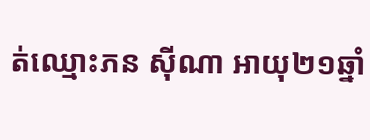ត់ឈ្មោះភន ស៊ីណា អាយុ២១ឆ្នាំ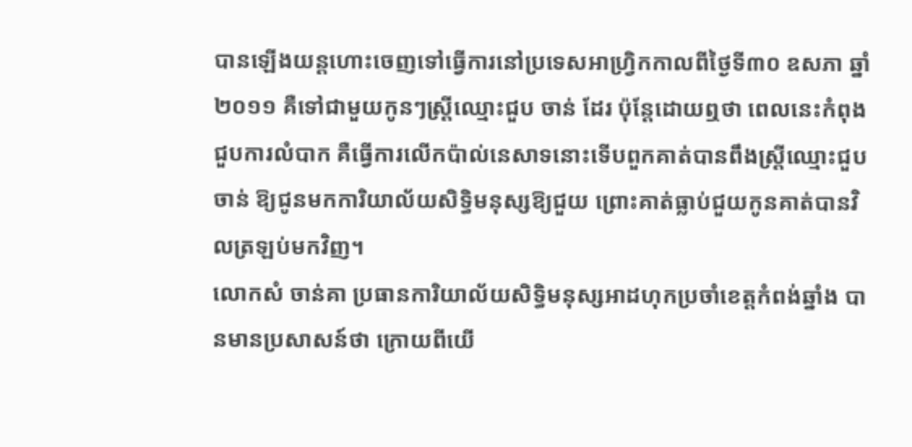បានឡើងយន្តហោះចេញទៅធ្វើការនៅប្រទេសអាហ្វ្រិកកាលពីថ្ងៃទី៣០ ឧសភា ឆ្នាំ២០១១ គឺទៅជាមួយកូនៗស្ត្រីឈ្មោះជួប ចាន់ ដែរ ប៉ុន្តែដោយឮថា ពេលនេះកំពុងជួបការលំបាក គឺធ្វើការលើកប៉ាល់នេសាទនោះទើបពួកគាត់បានពឹងស្ត្រីឈ្មោះជួប ចាន់ ឱ្យជូនមកការិយាល័យសិទ្ធិមនុស្សឱ្យជួយ ព្រោះគាត់ធ្លាប់ជួយកូនគាត់បានវិលត្រឡប់មកវិញ។
លោកសំ ចាន់គា ប្រធានការិយាល័យសិទ្ធិមនុស្សអាដហុកប្រចាំខេត្តកំពង់ឆ្នាំង បានមានប្រសាសន៍ថា ក្រោយពីយើ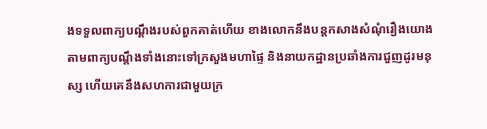ងទទួលពាក្យបណ្តឹងរបស់ពួកគាត់ហើយ ខាងលោកនឹងបន្តកសាងសំណុំរឿងយោងតាមពាក្យបណ្តឹងទាំងនោះទៅក្រសួងមហាផ្ទៃ និងនាយកដ្ឋានប្រឆាំងការជួញដូរមនុស្ស ហើយគេនឹងសហការជាមួយក្រ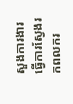សួងការងារធ្វើការស្វែងរកពលករ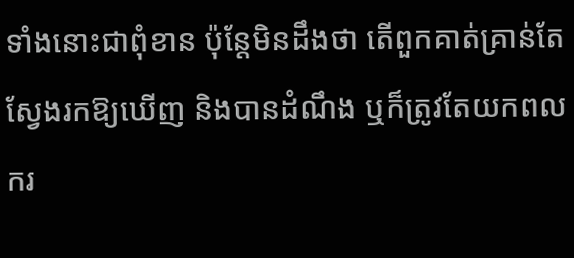ទាំងនោះជាពុំខាន ប៉ុន្តែមិនដឹងថា តើពួកគាត់គ្រាន់តែស្វែងរកឱ្យឃើញ និងបានដំណឹង ឬក៏ត្រូវតែយកពលករ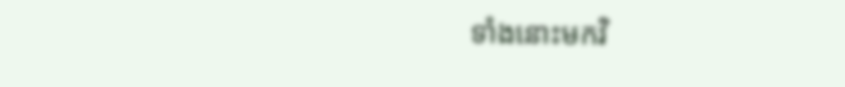ទាំងនោះមកវិ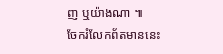ញ ឬយ៉ាងណា ៕
ចែករំលែកព័តមាននេះ